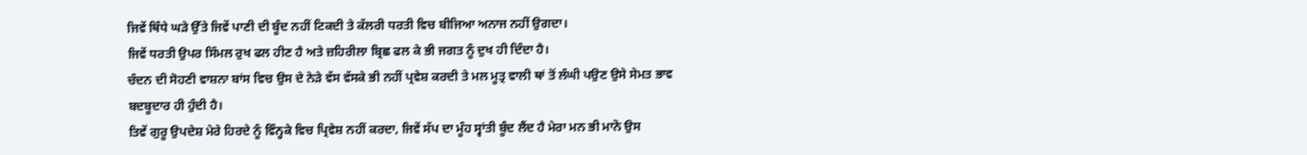ਜਿਵੇਂ ਥਿੰਧੇ ਘੜੇ ਉੱਤੇ ਜਿਵੇਂ ਪਾਣੀ ਦੀ ਬੂੰਦ ਨਹੀਂ ਟਿਕਦੀ ਤੇ ਕੱਲਰੀ ਧਰਤੀ ਵਿਚ ਬੀਜਿਆ ਅਨਾਜ ਨਹੀਂ ਉਗਦਾ।
ਜਿਵੇਂ ਧਰਤੀ ਉਪਰ ਸਿੰਮਲ ਰੁਖ ਫਲ ਹੀਣ ਹੈ ਅਤੇ ਜ਼ਹਿਰੀਲਾ ਬ੍ਰਿਛ ਫਲ ਕੇ ਭੀ ਜਗਤ ਨੂੰ ਦੁਖ ਹੀ ਦਿੰਦਾ ਹੈ।
ਚੰਦਨ ਦੀ ਸੋਹਣੀ ਵਾਸ਼ਨਾ ਬਾਂਸ ਵਿਚ ਉਸ ਦੇ ਨੇੜੇ ਵੱਸ ਵੱਸਕੇ ਭੀ ਨਹੀਂ ਪ੍ਰਵੇਸ਼ ਕਰਦੀ ਤੇ ਮਲ ਮੂਤ੍ਰ ਵਾਲੀ ਥਾਂ ਤੋਂ ਲੰਘੀ ਪਉਣ ਉਸੇ ਸੇਮਤ ਭਾਵ ਬਦਬੂਦਾਰ ਹੀ ਹੁੰਦੀ ਹੈ।
ਤਿਵੇਂ ਗੁਰੂ ਉਪਦੇਸ਼ ਮੇਰੇ ਹਿਰਦੇ ਨੂੰ ਵਿੰਨ੍ਹਕੇ ਵਿਚ ਪ੍ਰਿਵੇਸ਼ ਨਹੀਂ ਕਰਦਾ, ਜਿਵੇਂ ਸੱਪ ਦਾ ਮੂੰਹ ਸ੍ਵਾਂਤੀ ਬੂੰਦ ਲੈਂਦ ਹੈ ਮੇਰਾ ਮਨ ਭੀ ਮਾਨੋ ਉਸ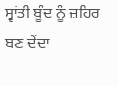ਸ੍ਵਾਂਤੀ ਬੂੰਦ ਨੂੰ ਜ਼ਹਿਰ ਬਣ ਦੇਂਦਾ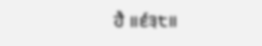ਹੈ ॥੬੩੮॥